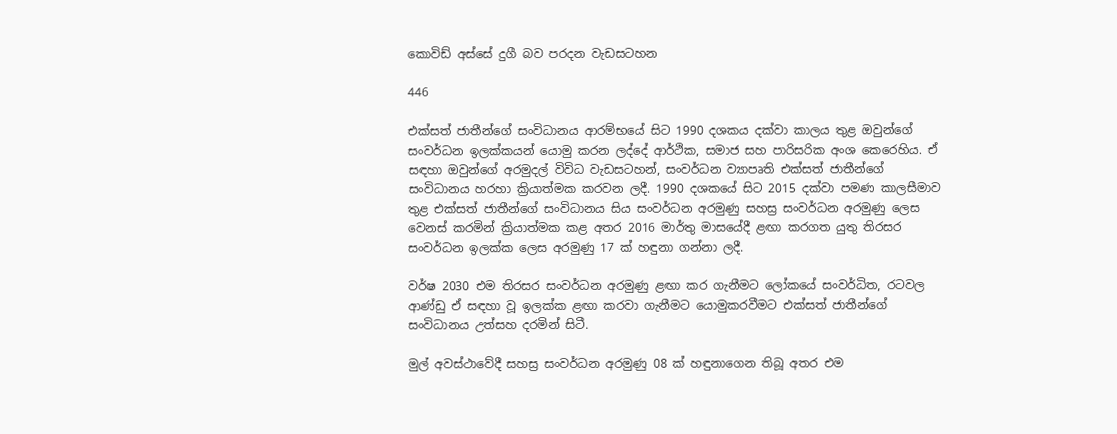කොවිඩ් අස්සේ දුගී බව පරදන වැඩසටහන

446

එක්සත් ජාතීන්ගේ සංවිධානය ආරම්භයේ සිට 1990 දශකය දක්වා කාලය තුළ ඔවුන්ගේ සංවර්ධන ඉලක්කයන් යොමු කරන ලද්දේ ආර්ථික, සමාජ සහ පාරිසරික අංශ කෙරෙහිය. ඒ සඳහා ඔවුන්ගේ අරමුදල් විවිධ වැඩසටහන්, සංවර්ධන ව්‍යාපෘති එක්සත් ජාතීන්ගේ සංවිධානය හරහා ක්‍රියාත්මක කරවන ලදී. 1990 දශකයේ සිට 2015 දක්වා පමණ කාලසීමාව තුළ එක්සත් ජාතීන්ගේ සංවිධානය සිය සංවර්ධන අරමුණු සහස්‍ර සංවර්ධන අරමුණු ලෙස වෙනස් කරමින් ක්‍රියාත්මක කළ අතර 2016 මාර්තු මාසයේදී ළඟා කරගත යුතු තිරසර සංවර්ධන ඉලක්ක ලෙස අරමුණු 17 ක් හඳුනා ගන්නා ලදී.

වර්ෂ 2030 එම තිරසර සංවර්ධන අරමුණු ළඟා කර ගැනීමට ලෝකයේ සංවර්ධිත, රටවල ආණ්ඩු ඒ සඳහා වූ ඉලක්ක ළඟා කරවා ගැනීමට යොමුකරවීමට එක්සත් ජාතීන්ගේ සංවිධානය උත්සහ දරමින් සිටී.

මුල් අවස්ථාවේදී සහස්‍ර සංවර්ධන අරමුණු 08 ක් හඳුනාගෙන තිබූ අතර එම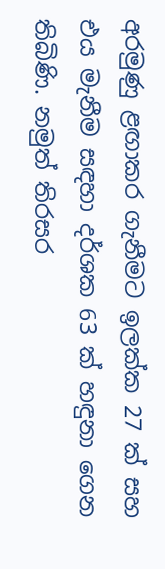අරමුණු ළඟාකර ගැනීමට ඉලක්ක 27 ක් සහ එය මැනීම සඳහා දර්ශක 63 ක් හඳුනා ගෙන තිබිණි. නමුත් තිරසර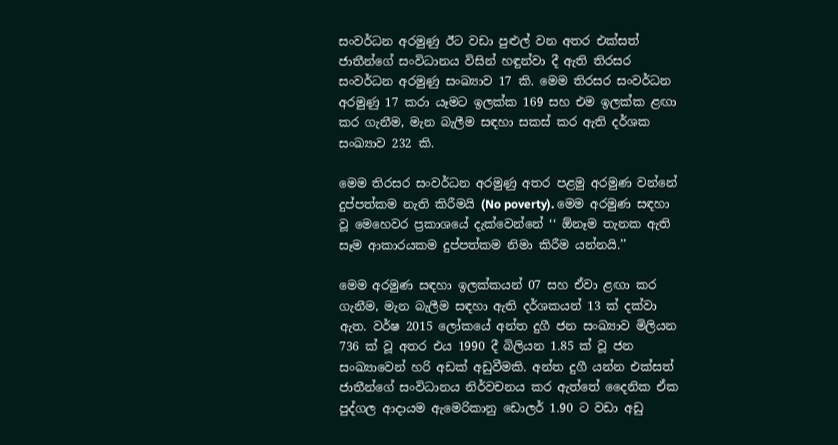සංවර්ධන අරමුණු ඊට වඩා පුළුල් වන අතර එක්සත් ජාතීන්ගේ සංවිධානය විසින් හඳුන්වා දී ඇති තිරසර සංවර්ධන අරමුණු සංඛ්‍යාව 17 කි. මෙම තිරසර සංවර්ධන අරමුණු 17 කරා යෑමට ඉලක්ක 169 සහ එම ඉලක්ක ළඟා කර ගැනීම, මැන බැලීම සඳහා සකස් කර ඇති දර්ශක සංඛ්‍යාව 232 කි.

මෙම තිරසර සංවර්ධන අරමුණු අතර පළමු අරමුණ වන්නේ දුප්පත්කම නැති කිරීමයි (No poverty). මෙම අරමුණ සඳහා වූ මෙහෙවර ප්‍රකාශයේ දැක්වෙන්නේ ‘‘ ඕනෑම තැනක ඇති සෑම ආකාරයකම දුප්පත්කම නිමා කිරීම යන්නයි.’’

මෙම අරමුණ සඳහා ඉලක්කයන් 07 සහ ඒවා ළඟා කර ගැනීම, මැන බැලීම සඳහා ඇති දර්ශකයන් 13 ක් දක්වා ඇත. වර්ෂ 2015 ලෝකයේ අන්ත දුගී ජන සංඛ්‍යාව මිලියන 736 ක් වූ අතර එය 1990 දී බිලියන 1.85 ක් වූ ජන සංඛ්‍යාවෙන් හරි අඩක් අඩුවීමකි. අන්ත දුගී යන්න එක්සත් ජාතීන්ගේ සංවිධානය නිර්වචනය කර ඇත්තේ දෛනික ඒක පුද්ගල ආදායම ඇමෙරිකානු ඩොලර් 1.90 ට වඩා අඩු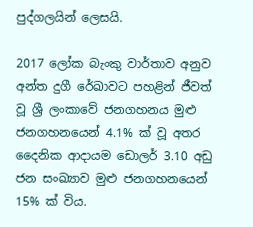පුද්ගලයින් ලෙසයි.

2017 ලෝක බැංකු වාර්තාව අනුව අන්ත දුගී රේඛාවට පහළින් ජීවත් වූ ශ්‍රී ලංකාවේ ජනගහනය මුළු ජනගහනයෙන් 4.1% ක් වූ අතර දෛනික ආදායම ඩොලර් 3.10 අඩු ජන සංඛ්‍යාව මුළු ජනගහනයෙන් 15% ක් විය.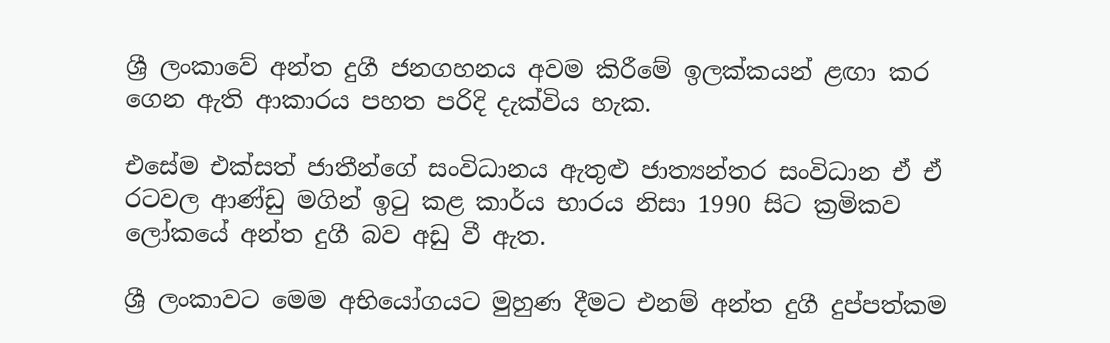ශ්‍රී ලංකාවේ අන්ත දුගී ජනගහනය අවම කිරීමේ ඉලක්කයන් ළඟා කර ගෙන ඇති ආකාරය පහත පරිදි දැක්විය හැක.

එසේම එක්සත් ජාතීන්ගේ සංවිධානය ඇතුළු ජාත්‍යන්තර සංවිධාන ඒ ඒ රටවල ආණ්ඩු මගින් ඉටු කළ කාර්ය භාරය නිසා 1990 සිට ක්‍රමිකව ලෝකයේ අන්ත දුගී බව අඩු වී ඇත.

ශ්‍රී ලංකාවට මෙම අභියෝගයට මුහුණ දීමට එනම් අන්ත දුගී දුප්පත්කම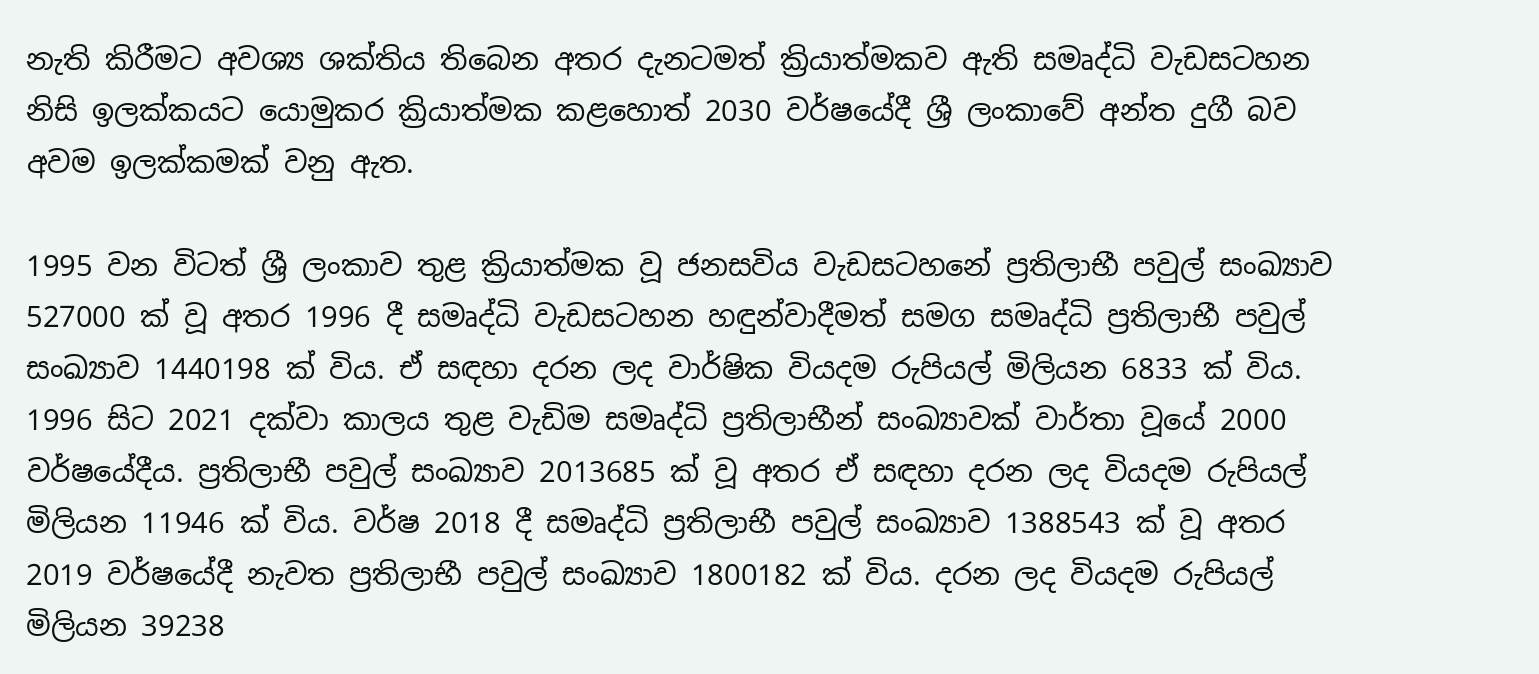නැති කිරීමට අවශ්‍ය ශක්තිය තිබෙන අතර දැනටමත් ක්‍රියාත්මකව ඇති සමෘද්ධි වැඩසටහන නිසි ඉලක්කයට යොමුකර ක්‍රියාත්මක කළහොත් 2030 වර්ෂයේදී ශ්‍රී ලංකාවේ අන්ත දුගී බව අවම ඉලක්කමක් වනු ඇත.

1995 වන විටත් ශ්‍රී ලංකාව තුළ ක්‍රියාත්මක වූ ජනසවිය වැඩසටහනේ ප්‍රතිලාභී පවුල් සංඛ්‍යාව 527000 ක් වූ අතර 1996 දී සමෘද්ධි වැඩසටහන හඳුන්වාදීමත් සමග සමෘද්ධි ප්‍රතිලාභී පවුල් සංඛ්‍යාව 1440198 ක් විය. ඒ සඳහා දරන ලද වාර්ෂික වියදම රුපියල් මිලියන 6833 ක් විය. 1996 සිට 2021 දක්වා කාලය තුළ වැඩිම සමෘද්ධි ප්‍රතිලාභීන් සංඛ්‍යාවක් වාර්තා වූයේ 2000 වර්ෂයේදීය. ප්‍රතිලාභී පවුල් සංඛ්‍යාව 2013685 ක් වූ අතර ඒ සඳහා දරන ලද වියදම රුපියල් මිලියන 11946 ක් විය. වර්ෂ 2018 දී සමෘද්ධි ප්‍රතිලාභී පවුල් සංඛ්‍යාව 1388543 ක් වූ අතර 2019 වර්ෂයේදී නැවත ප්‍රතිලාභී පවුල් සංඛ්‍යාව 1800182 ක් විය. දරන ලද වියදම රුපියල් මිලියන 39238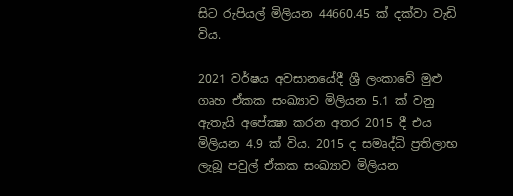සිට රුපියල් මිලියන 44660.45 ක් දක්වා වැඩි විය.

2021 වර්ෂය අවසානයේදී ශ්‍රී ලංකාවේ මුළු ගෘහ ඒකක සංඛ්‍යාව මිලියන 5.1 ක් වනු ඇතැයි අපේක්‍ෂා කරන අතර 2015 දී එය මිලියන 4.9 ක් විය. 2015 ද සමෘද්ධි ප්‍රතිලාභ ලැබූ පවුල් ඒකක සංඛ්‍යාව මිලියන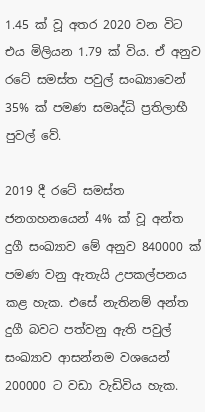1.45 ක් වූ අතර 2020 වන විට එය මිලියන 1.79 ක් විය. ඒ අනුව රටේ සමස්ත පවුල් සංඛ්‍යාවෙන් 35% ක් පමණ සමෘද්ධි ප්‍රතිලාභී පුවල් වේ.

2019 දී රටේ සමස්ත ජනගහනයෙන් 4% ක් වූ අන්ත දුගී සංඛ්‍යාව මේ අනුව 840000 ක් පමණ වනු ඇතැයි උපකල්පනය කළ හැක. එසේ නැතිනම් අන්ත දුගී බවට පත්වනු ඇති පවුල් සංඛ්‍යාව ආසන්නම වශයෙන් 200000 ට වඩා වැඩිවිය හැක.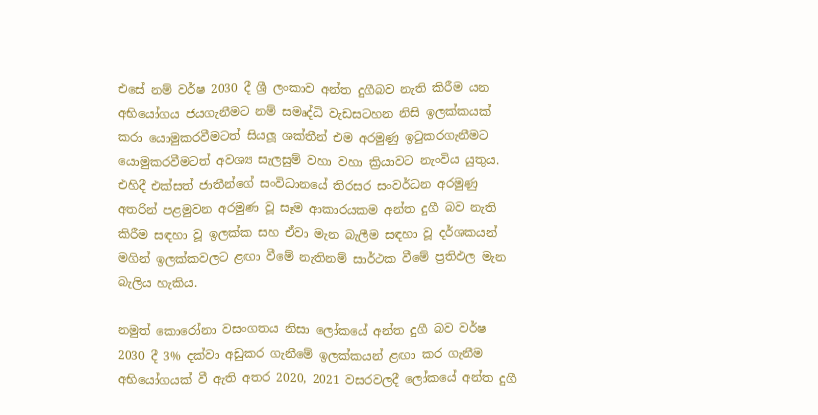එසේ නම් වර්ෂ 2030 දී ශ්‍රී ලංකාව අන්ත දුගීබව නැති කිරීම යන අභියෝගය ජයගැනීමට නම් සමෘද්ධි වැඩසටහන නිසි ඉලක්කයක් කරා යොමුකරවීමටත් සියලූ ශක්තීන් එම අරමුණු ඉටුකරගැනීමට යොමුකරවීමටත් අවශ්‍ය සැලසුම් වහා වහා ක්‍රියාවට නැංවිය යුතුය. එහිදී එක්සත් ජාතීන්ගේ සංවිධානයේ තිරසර සංවර්ධන අරමුණු අතරින් පළමුවන අරමුණ වූ සෑම ආකාරයකම අන්ත දුගී බව නැති කිරීම සඳහා වූ ඉලක්ක සහ ඒවා මැන බැලීම සඳහා වූ දර්ශකයන් මගින් ඉලක්කවලට ළඟා වීමේ නැතිනම් සාර්ථක වීමේ ප්‍රතිඵල මැන බැලිය හැකිය.

නමුත් කොරෝනා වසංගතය නිසා ලෝකයේ අන්ත දුගී බව වර්ෂ 2030 දී 3% දක්වා අඩුකර ගැනීමේ ඉලක්කයන් ළඟා කර ගැනීම අභියෝගයක් වී ඇති අතර 2020, 2021 වසරවලදී ලෝකයේ අන්ත දුගී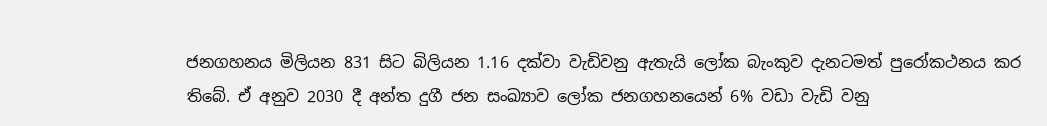ජනගහනය මිලියන 831 සිට බිලියන 1.16 දක්වා වැඩිවනු ඇතැයි ලෝක බැංකුව දැනටමත් පුරෝකථනය කර තිබේ. ඒ අනුව 2030 දී අන්ත දුගී ජන සංඛ්‍යාව ලෝක ජනගහනයෙන් 6% වඩා වැඩි වනු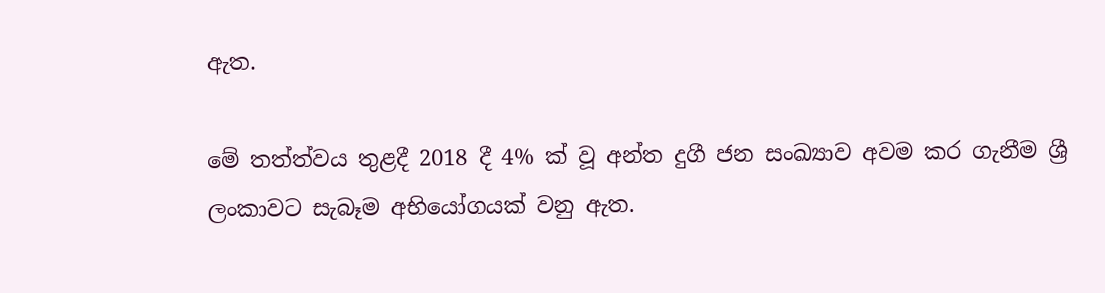ඇත.

මේ තත්ත්වය තුළදී 2018 දී 4% ක් වූ අන්ත දුගී ජන සංඛ්‍යාව අවම කර ගැනීම ශ්‍රී ලංකාවට සැබෑම අභියෝගයක් වනු ඇත.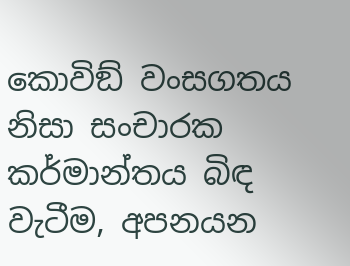කොවිඞ් වංසගතය නිසා සංචාරක කර්මාන්තය බිඳ වැටීම, අපනයන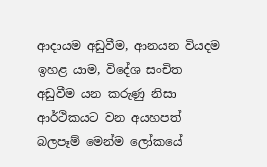ආදායම අඩුවීම, ආනයන වියදම ඉහළ යාම, විදේශ සංචිත අඩුවීම යන කරුණු නිසා ආර්ථිකයට වන අයහපත් බලපෑම් මෙන්ම ලෝකයේ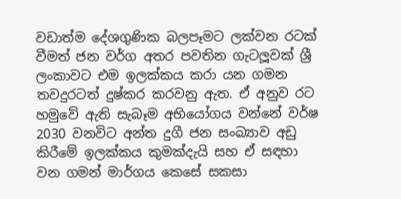වඩාත්ම දේශගුණික බලපෑමට ලක්වන රටක් වීමත් ජන වර්ග අතර පවතින ගැටලූවක් ශ්‍රී ලංකාවට එම ඉලක්කය කරා යන ගමන තවදුරටත් දුෂ්කර කරවනු ඇත. ඒ අනුව රට හමුවේ ඇති සැබෑම අභියෝගය වන්නේ වර්ෂ 2030 වනවිට අන්ත දුගී ජන සංඛ්‍යාව අඩු කිරීමේ ඉලක්කය කුමක්දැයි සහ ඒ සඳහා වන ගමන් මාර්ගය කෙසේ සකසා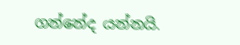ගන්නේද යන්නයි.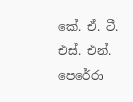කේ. ඒ. ටී. එස්. එන්. පෙරේරා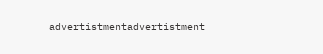advertistmentadvertistment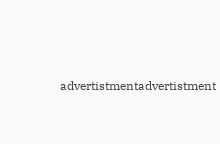advertistmentadvertistment